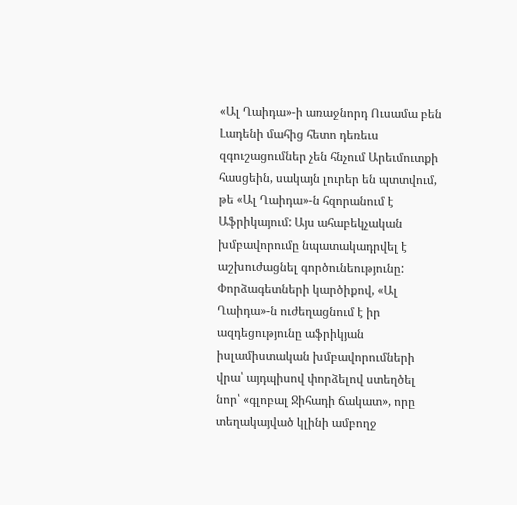«Ալ Ղաիդա»-ի առաջնորդ Ուսամա բեն Լադենի մահից հետո դեռեւս զգուշացումներ չեն հնչում Արեւմուտքի հասցեին, սակայն լուրեր են պտտվում, թե «Ալ Ղաիդա»-ն հզորանում է Աֆրիկայում: Այս ահաբեկչական խմբավորումը նպատակադրվել է աշխուժացնել գործունեությունը: Փորձագետների կարծիքով, «Ալ Ղաիդա»-ն ուժեղացնում է իր ազդեցությունը աֆրիկյան իսլամիստական խմբավորումների վրա՝ այդպիսով փորձելով ստեղծել նոր՝ «գլոբալ Ջիհադի ճակատ», որը տեղակայված կլինի ամբողջ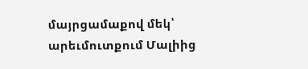մայրցամաքով մեկ՝ արեւմուտքում Մալիից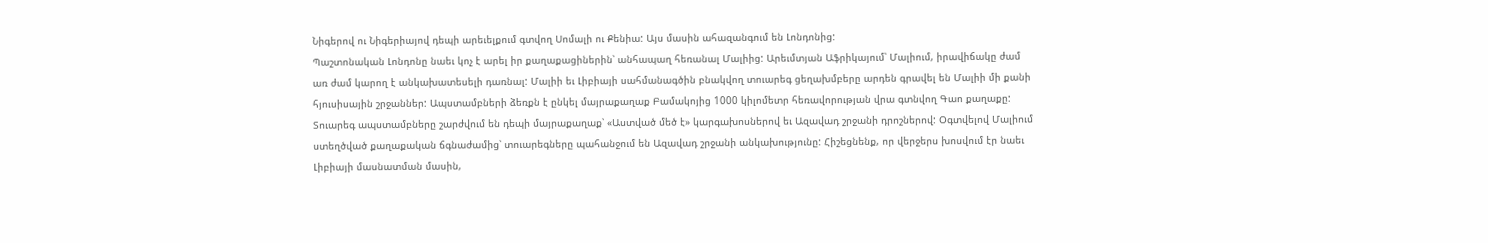Նիգերով ու Նիգերիայով դեպի արեւելքում գտվող Սոմալի ու Քենիա: Այս մասին ահազանգում են Լոնդոնից:
Պաշտոնական Լոնդոնը նաեւ կոչ է արել իր քաղաքացիներին՝ անհապաղ հեռանալ Մալիից: Արեւմտյան Աֆրիկայում՝ Մալիում, իրավիճակը ժամ առ ժամ կարող է անկախատեսելի դառնալ: Մալիի եւ Լիբիայի սահմանագծին բնակվող տուարեգ ցեղախմբերը արդեն գրավել են Մալիի մի քանի հյուսիսային շրջաններ: Ապստամբների ձեռքն է ընկել մայրաքաղաք Բամակոյից 1000 կիլոմետր հեռավորության վրա գտնվող Գաո քաղաքը: Տուարեգ ապստամբները շարժվում են դեպի մայրաքաղաք՝ «Աստված մեծ է» կարգախոսներով եւ Ազավադ շրջանի դրոշներով: Օգտվելով Մալիում ստեղծված քաղաքական ճգնաժամից՝ տուարեգները պահանջում են Ազավադ շրջանի անկախությունը: Հիշեցնենք, որ վերջերս խոսվում էր նաեւ Լիբիայի մասնատման մասին,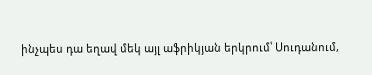ինչպես դա եղավ մեկ այլ աֆրիկյան երկրում՝ Սուդանում,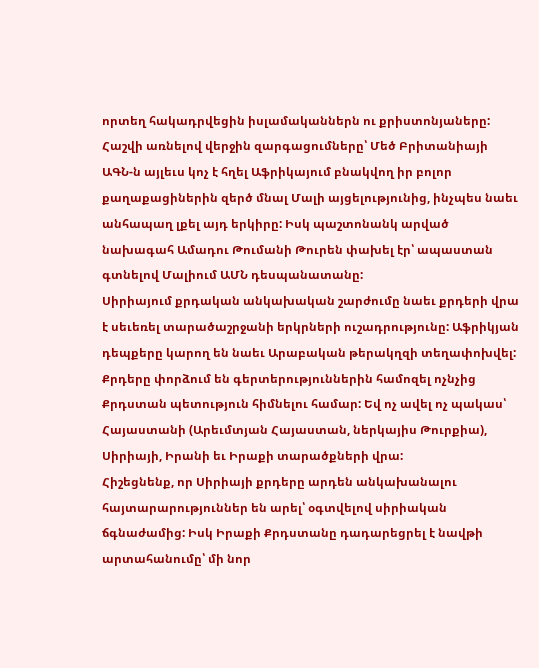որտեղ հակադրվեցին իսլամականներն ու քրիստոնյաները:
Հաշվի առնելով վերջին զարգացումները՝ Մեծ Բրիտանիայի ԱԳՆ-ն այլեւս կոչ է հղել Աֆրիկայում բնակվող իր բոլոր քաղաքացիներին զերծ մնալ Մալի այցելությունից, ինչպես նաեւ անհապաղ լքել այդ երկիրը: Իսկ պաշտոնանկ արված նախագահ Ամադու Թումանի Թուրեն փախել էր՝ ապաստան գտնելով Մալիում ԱՄՆ դեսպանատանը:
Սիրիայում քրդական անկախական շարժումը նաեւ քրդերի վրա է սեւեռել տարածաշրջանի երկրների ուշադրությունը: Աֆրիկյան դեպքերը կարող են նաեւ Արաբական թերակղզի տեղափոխվել:
Քրդերը փորձում են գերտերություններին համոզել ոչնչից Քրդստան պետություն հիմնելու համար: Եվ ոչ ավել ոչ պակաս՝ Հայաստանի (Արեւմտյան Հայաստան, ներկայիս Թուրքիա), Սիրիայի, Իրանի եւ Իրաքի տարածքների վրա:
Հիշեցնենք, որ Սիրիայի քրդերը արդեն անկախանալու հայտարարություններ են արել՝ օգտվելով սիրիական ճգնաժամից: Իսկ Իրաքի Քրդստանը դադարեցրել է նավթի արտահանումը՝ մի նոր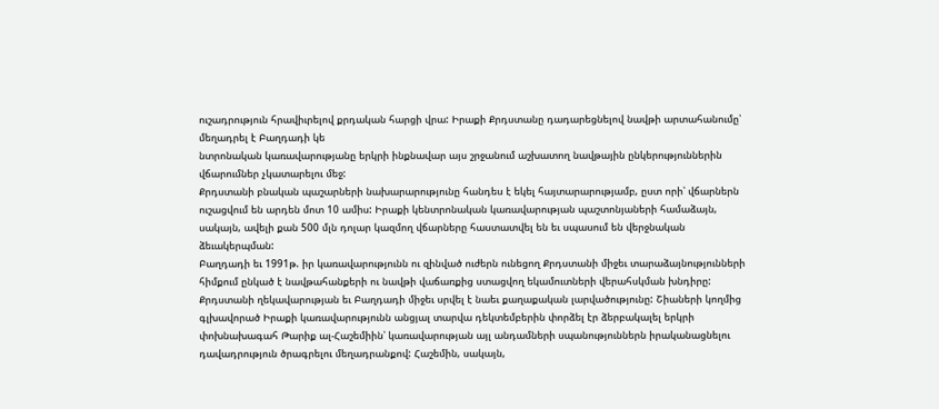ուշադրություն հրավիւրելով քրդական հարցի վրա: Իրաքի Քրդստանը դադարեցնելով նավթի արտահանումը՝ մեղադրել է Բաղդադի կե
նտրոնական կառավարությանը երկրի ինքնավար այս շրջանում աշխատող նավթային ընկերություններին վճարումներ չկատարելու մեջ:
Քրդստանի բնական պաշարների նախարարությունը հանդես է եկել հայտարարությամբ, ըստ որի՝ վճարներն ուշացվում են արդեն մոտ 10 ամիս: Իրաքի կենտրոնական կառավարության պաշտոնյաների համաձայն, սակայն, ավելի քան 500 մլն դոլար կազմող վճարները հաստատվել են եւ սպասում են վերջնական ձեւակերպման:
Բաղդադի եւ 1991թ. իր կառավարությունն ու զինված ուժերն ունեցող Քրդստանի միջեւ տարաձայնությունների հիմքում ընկած է նավթահանքերի ու նավթի վաճառքից ստացվող եկամուտների վերահսկման խնդիրը:
Քրդստանի ղեկավարության եւ Բաղդադի միջեւ սրվել է նաեւ քաղաքական լարվածությունը: Շիաների կողմից գլխավորած Իրաքի կառավարությունն անցյալ տարվա դեկտեմբերին փորձել էր ձերբակալել երկրի փոխնախագահ Թարիք ալ-Հաշեմիին՝ կառավարության այլ անդամների սպանություններն իրականացնելու դավադրություն ծրագրելու մեղադրանքով: Հաշեմին, սակայն,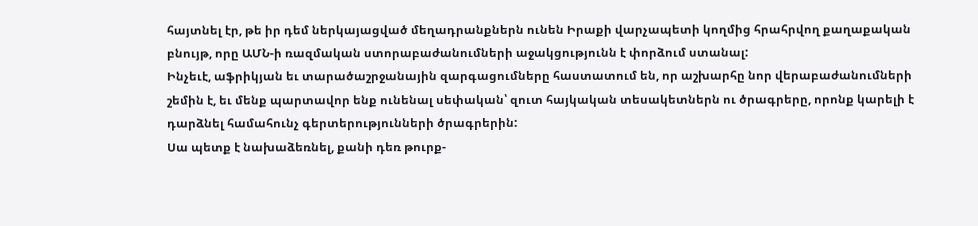հայտնել էր, թե իր դեմ ներկայացված մեղադրանքներն ունեն Իրաքի վարչապետի կողմից հրահրվող քաղաքական բնույթ, որը ԱՄՆ-ի ռազմական ստորաբաժանումների աջակցությունն է փորձում ստանալ:
Ինչեւէ, աֆրիկյան եւ տարածաշրջանային զարգացումները հաստատում են, որ աշխարհը նոր վերաբաժանումների շեմին է, եւ մենք պարտավոր ենք ունենալ սեփական՝ զուտ հայկական տեսակետներն ու ծրագրերը, որոնք կարելի է դարձնել համահունչ գերտերությունների ծրագրերին:
Սա պետք է նախաձեռնել, քանի դեռ թուրք-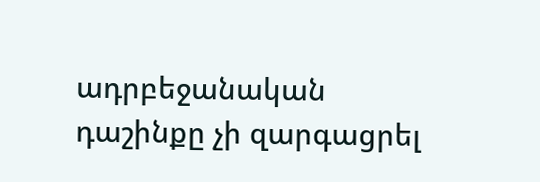ադրբեջանական դաշինքը չի զարգացրել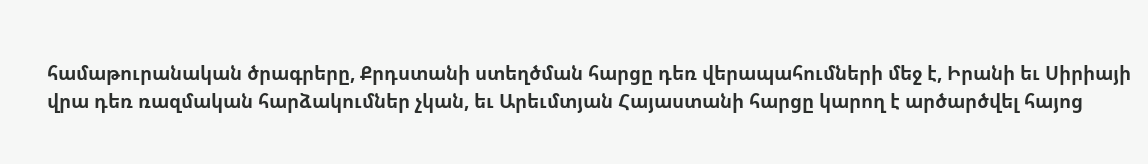համաթուրանական ծրագրերը, Քրդստանի ստեղծման հարցը դեռ վերապահումների մեջ է, Իրանի եւ Սիրիայի վրա դեռ ռազմական հարձակումներ չկան, եւ Արեւմտյան Հայաստանի հարցը կարող է արծարծվել հայոց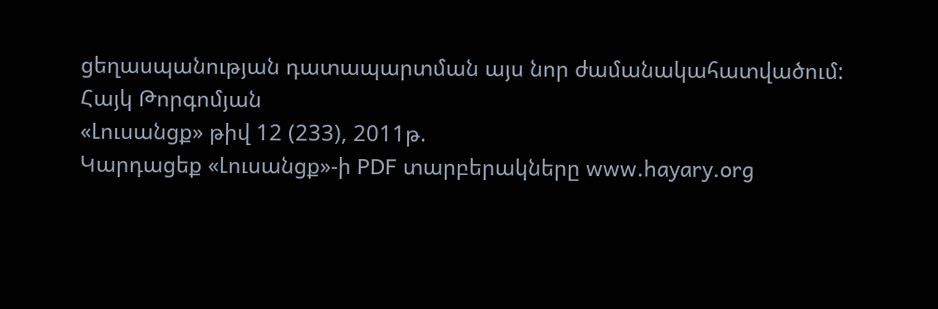ցեղասպանության դատապարտման այս նոր ժամանակահատվածում:
Հայկ Թորգոմյան
«Լուսանցք» թիվ 12 (233), 2011թ.
Կարդացեք «Լուսանցք»-ի PDF տարբերակները www.hayary.org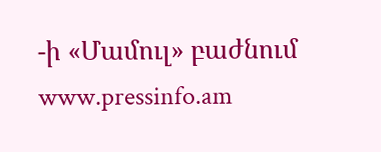-ի «Մամուլ» բաժնում www.pressinfo.am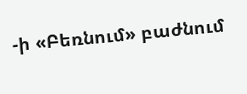-ի «Բեռնում» բաժնում